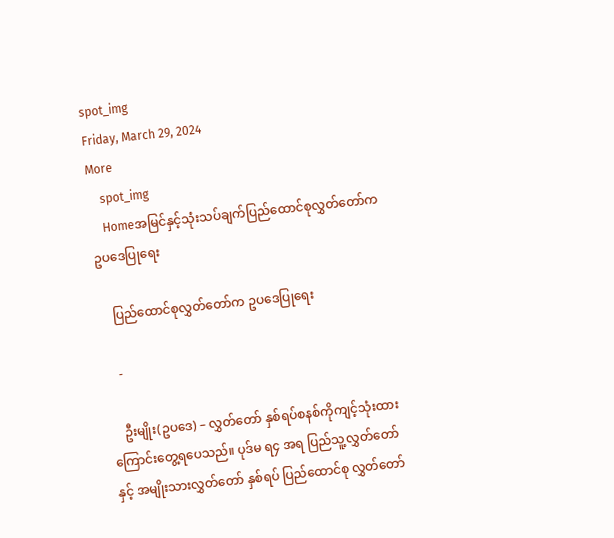spot_img
Friday, March 29, 2024
More
    spot_img
    Homeအမြင်နှင့်သုံးသပ်ချက်ပြည်ထောင်စုလွှတ်တော်က ဥပဒေပြုရေး

    ပြည်ထောင်စုလွှတ်တော်က ဥပဒေပြုရေး

    -

    ဦးမျိုး(ဥပဒေ) – လွှတ်တော် နှစ်ရပ်စနစ်ကိုကျင့်သုံးထားကြောင်းတွေ့ရပေသည်။ ပုဒ်မ ရ၄ အရ ပြည်သူ့လွှတ်တော်နှင့် အမျိုးသားလွှတ်တော် နှစ်ရပ် ပြည်ထောင်စု လွှတ်တော်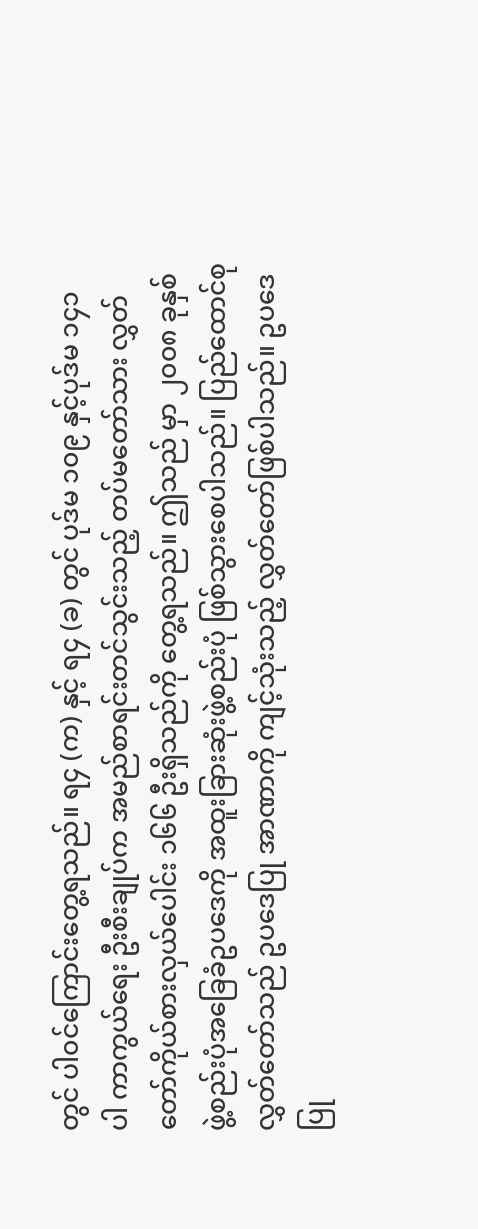တွင် ပါ၀င်ကြောင်းတွေ့ရသည်။ ရ၄ (က) နှင့် ရ၄ (ခ) တွင် ပုဒ်မ ၁၀၉ နှင့်ပုဒ်မ ၁၄၁ ပါ ကာကွယ်ရေး ဦးစီးချုပ်က အမည်စာရင်းတင်သွင်းသည့် တပ်မတော်သား လွှတ်တော်ကိုယ်စားလှယ်ပေါင်း ၁၆၆ ဦးရှိသည်ကို တွေ့ရသည်။ ဤသည် မှာ ၂၀၀၈ ခုနှစ်ဖွဲ့စည်းပုံအခြေခံဥပဒေကို အထူးခြားဆုံးဖွဲ့စည်းပုံ ဖြစ်သွားစေပါသည်။ ပြည်ထောင်စုလွှတ်တော်သည် ဥပဒေပြု အာဏာကို ကျင့်သုံးသည့် လွှတ်တော်ဖြစ်ပါသည်။ ဥပဒေပြု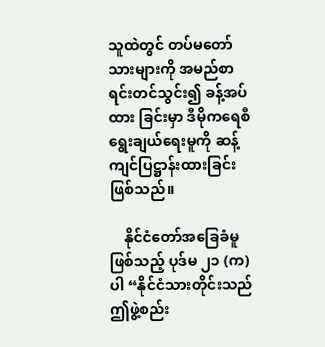သူထဲတွင် တပ်မတော်သားများကို အမည်စာရင်းတင်သွင်း၍ ခန့်အပ်ထား ခြင်းမှာ ဒီမိုကရေစီ ရွေးချယ်ရေးမူကို ဆန့်ကျင်ပြဋ္ဌာန်းထားခြင်းဖြစ်သည်။

    နိုင်ငံတော်အခြေခံမူ ဖြစ်သည့် ပုဒ်မ ၂၁ (က) ပါ “နိုင်ငံသားတိုင်းသည် ဤဖွဲ့စည်း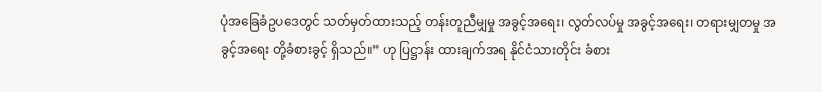ပုံအခြေခံဥပဒေတွင် သတ်မှတ်ထားသည့် တန်းတူညီမျှမှု အခွင့်အရေး၊ လွတ်လပ်မှု အခွင့်အရေး၊ တရားမျှတမှု အခွင့်အရေး တို့ခံစားခွင့် ရှိသည်။” ဟု ပြဋ္ဌာန်း ထားချက်အရ နိုင်ငံသားတိုင်း ခံစား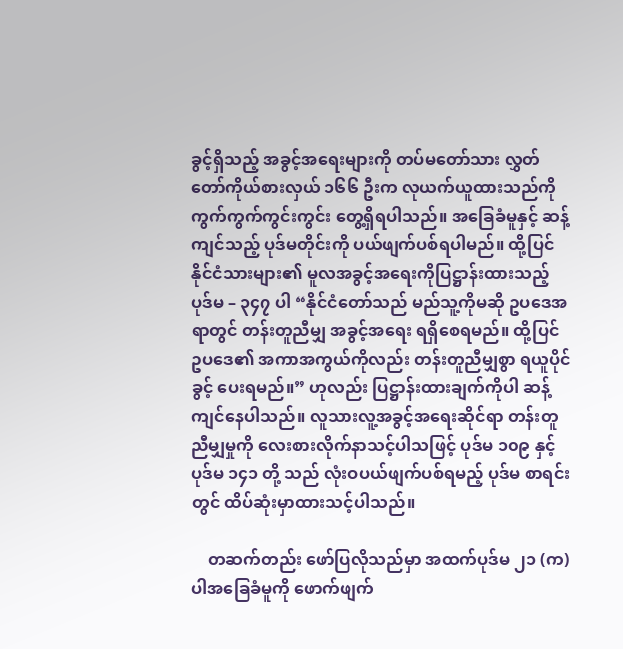ခွင့်ရှိသည့် အခွင့်အရေးများကို တပ်မတော်သား လွှတ်တော်ကိုယ်စားလှယ် ၁၆၆ ဦးက လုယက်ယူထားသည်ကို ကွက်ကွက်ကွင်းကွင်း တွေ့ရှိရပါသည်။ အခြေခံမူနှင့် ဆန့်ကျင်သည့် ပုဒ်မတိုင်းကို ပယ်ဖျက်ပစ်ရပါမည်။ ထို့ပြင် နိုင်ငံသားများ၏ မူလအခွင့်အရေးကိုပြဋ္ဌာန်းထားသည့် ပုဒ်မ – ၃၄၇ ပါ “နိုင်ငံတော်သည် မည်သူ့ကိုမဆို ဥပဒေအရာတွင် တန်းတူညီမျှ အခွင့်အရေး ရရှိစေရမည်။ ထို့ပြင် ဥပဒေ၏ အကာအကွယ်ကိုလည်း တန်းတူညီမျှစွာ ရယူပိုင်ခွင့် ပေးရမည်။” ဟုလည်း ပြဋ္ဌာန်းထားချက်ကိုပါ ဆန့်ကျင်နေပါသည်။ လူသားလူ့အခွင့်အရေးဆိုင်ရာ တန်းတူညီမျှမှုကို လေးစားလိုက်နာသင့်ပါသဖြင့် ပုဒ်မ ၁၀၉ နှင့်ပုဒ်မ ၁၄၁ တို့ သည် လုံးဝပယ်ဖျက်ပစ်ရမည့် ပုဒ်မ စာရင်းတွင် ထိပ်ဆုံးမှာထားသင့်ပါသည်။

    တဆက်တည်း ဖော်ပြလိုသည်မှာ အထက်ပုဒ်မ ၂၁ (က) ပါအခြေခံမူကို ဖောက်ဖျက်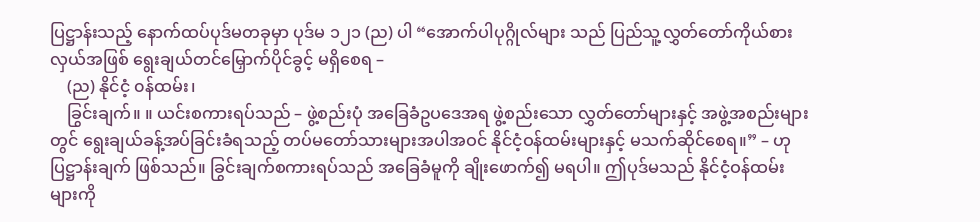ပြဋ္ဌာန်းသည့် နောက်ထပ်ပုဒ်မတခုမှာ ပုဒ်မ ၁၂၁ (ည) ပါ “အောက်ပါပုဂ္ဂိုလ်များ သည် ပြည်သူ့လွှတ်တော်ကိုယ်စားလှယ်အဖြစ် ရွေးချယ်တင်မြှောက်ပိုင်ခွင့် မရှိစေရ –
    (ည) နိုင်ငံ့ ၀န်ထမ်း၊
    ခြွင်းချက်။ ။ ယင်းစကားရပ်သည် – ဖွဲ့စည်းပုံ အခြေခံဥပဒေအရ ဖွဲ့စည်းသော လွှတ်တော်များနှင့် အဖွဲ့အစည်းများတွင် ရွေးချယ်ခန့်အပ်ခြင်းခံရသည့် တပ်မတော်သားများအပါအဝင် နိုင်ငံ့ဝန်ထမ်းများနှင့် မသက်ဆိုင်စေရ။” – ဟုပြဋ္ဌာန်းချက် ဖြစ်သည်။ ခြွင်းချက်စကားရပ်သည် အခြေခံမူကို ချိုးဖောက်၍ မရပါ။ ဤပုဒ်မသည် နိုင်ငံ့ဝန်ထမ်းများကို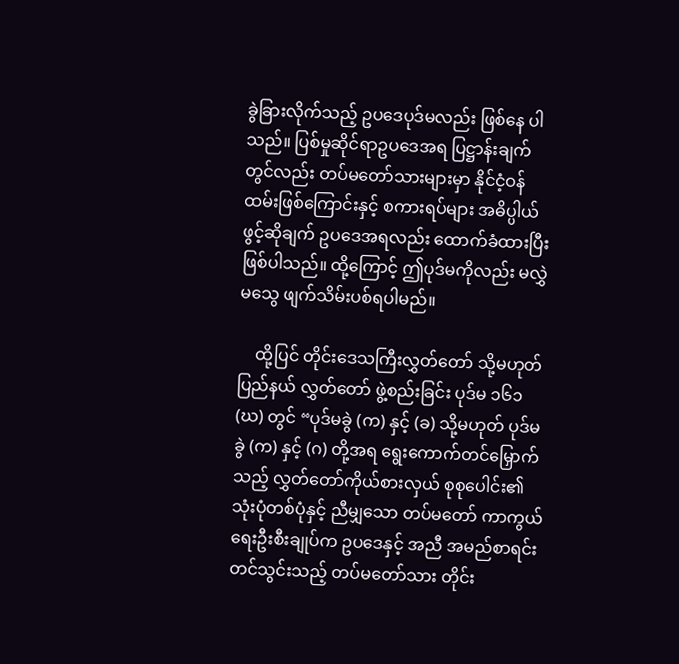ခွဲခြားလိုက်သည့် ဥပဒေပုဒ်မလည်း ဖြစ်နေ ပါသည်။ ပြစ်မှုဆိုင်ရာဥပဒေအရ ပြဋ္ဌာန်းချက်တွင်လည်း တပ်မတော်သားများမှာ နိုင်ငံ့ဝန်ထမ်းဖြစ်ကြောင်းနှင့် စကားရပ်များ အဓိပ္ပါယ် ဖွင့်ဆိုချက် ဥပဒေအရလည်း ထောက်ခံထားပြီးဖြစ်ပါသည်။ ထို့ကြောင့် ဤပုဒ်မကိုလည်း မလွှဲမသွေ ဖျက်သိမ်းပစ်ရပါမည်။

    ထို့ပြင် တိုင်းဒေသကြီးလွှတ်တော် သို့မဟုတ် ပြည်နယ် လွှတ်တော် ဖွဲ့စည်းခြင်း ပုဒ်မ ၁၆၁ (ဃ) တွင် “ပုဒ်မခွဲ (က) နှင့် (ခ) သို့မဟုတ် ပုဒ်မခွဲ (က) နှင့် (ဂ) တို့အရ ရွေးကောက်တင်မြှောက်သည့် လွှတ်တော်ကိုယ်စားလှယ် စုစုပေါင်း၏ သုံးပုံတစ်ပုံနှင့် ညီမျှသော တပ်မတော် ကာကွယ်ရေးဦးစီးချုပ်က ဥပဒေနှင့် အညီ အမည်စာရင်း တင်သွင်းသည့် တပ်မတော်သား တိုင်း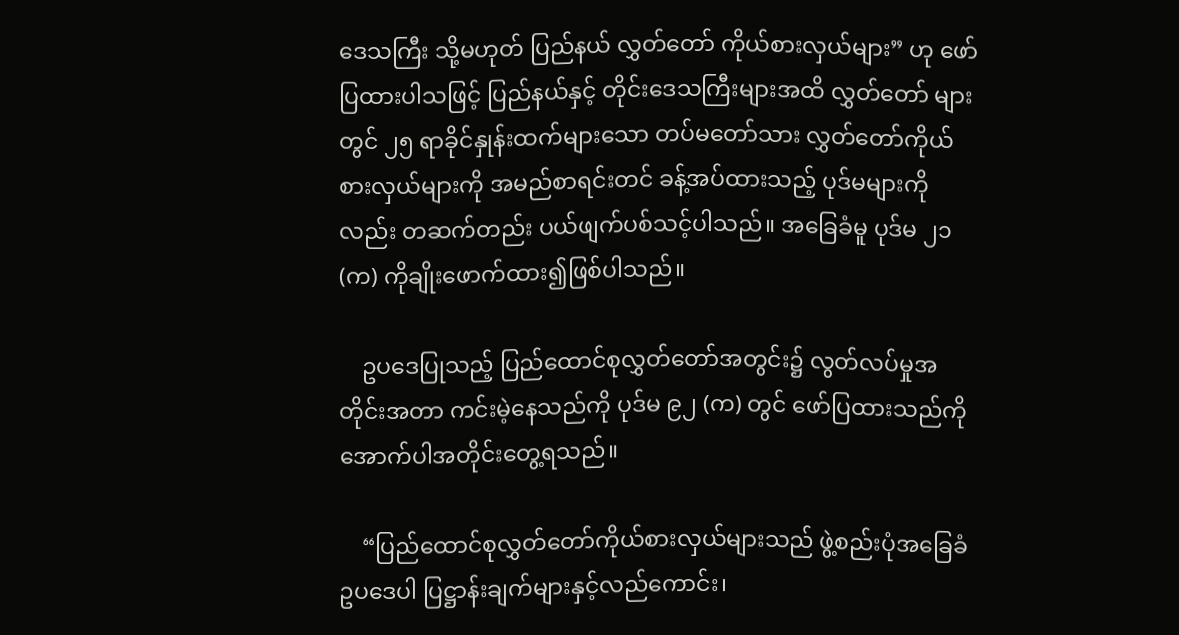ဒေသကြီး သို့မဟုတ် ပြည်နယ် လွှတ်တော် ကိုယ်စားလှယ်များ” ဟု ဖော်ပြထားပါသဖြင့် ပြည်နယ်နှင့် တိုင်းဒေသကြီးများအထိ လွှတ်တော် များတွင် ၂၅ ရာခိုင်နှုန်းထက်များသော တပ်မတော်သား လွှတ်တော်ကိုယ်စားလှယ်များကို အမည်စာရင်းတင် ခန့်အပ်ထားသည့် ပုဒ်မများကိုလည်း တဆက်တည်း ပယ်ဖျက်ပစ်သင့်ပါသည်။ အခြေခံမူ ပုဒ်မ ၂၁ (က) ကိုချိုးဖောက်ထား၍ဖြစ်ပါသည်။

    ဥပဒေပြုသည့် ပြည်ထောင်စုလွှတ်တော်အတွင်း၌ လွတ်လပ်မှုအတိုင်းအတာ ကင်းမဲ့နေသည်ကို ပုဒ်မ ၉၂ (က) တွင် ဖော်ပြထားသည်ကို အောက်ပါအတိုင်းတွေ့ရသည်။

    “ပြည်ထောင်စုလွှတ်တော်ကိုယ်စားလှယ်များသည် ဖွဲ့စည်းပုံအခြေခံဥပဒေပါ ပြဋ္ဌာန်းချက်များနှင့်လည်ကောင်း၊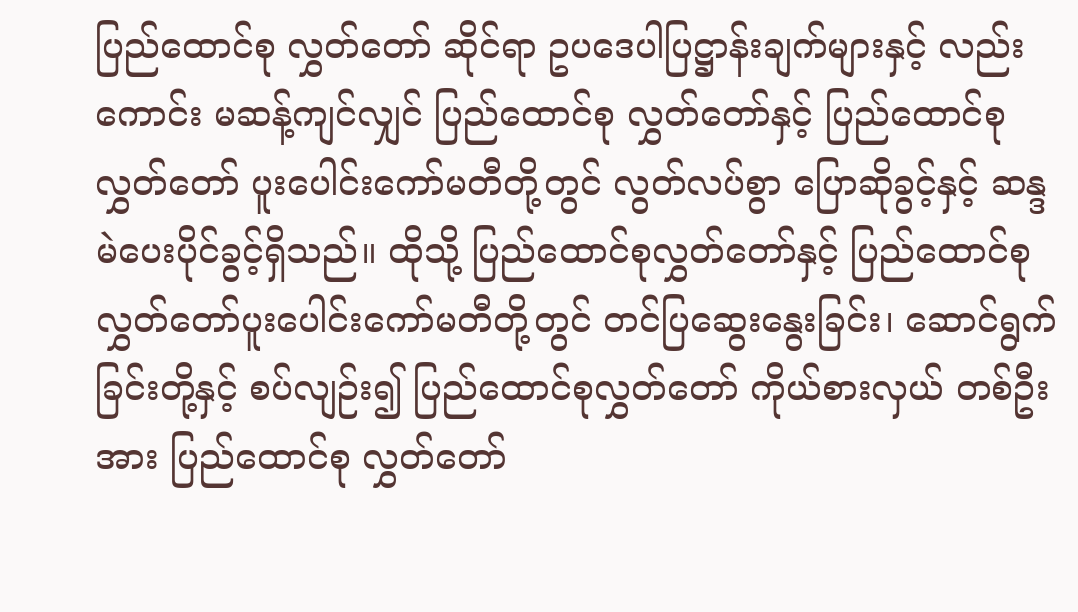ပြည်ထောင်စု လွှတ်တော် ဆိုင်ရာ ဥပဒေပါပြဋ္ဌာန်းချက်များနှင့် လည်းကောင်း မဆန့်ကျင်လျှင် ပြည်ထောင်စု လွှတ်တော်နှင့် ပြည်ထောင်စုလွှတ်တော် ပူးပေါင်းကော်မတီတို့တွင် လွတ်လပ်စွာ ပြောဆိုခွင့်နှင့် ဆန္ဒမဲပေးပိုင်ခွင့်ရှိသည်။ ထိုသို့ ပြည်ထောင်စုလွှတ်တော်နှင့် ပြည်ထောင်စု လွှတ်တော်ပူးပေါင်းကော်မတီတို့တွင် တင်ပြဆွေးနွေးခြင်း၊ ဆောင်ရွက် ခြင်းတို့နှင့် စပ်လျဉ်း၍ ပြည်ထောင်စုလွှတ်တော် ကိုယ်စားလှယ် တစ်ဦးအား ပြည်ထောင်စု လွှတ်တော်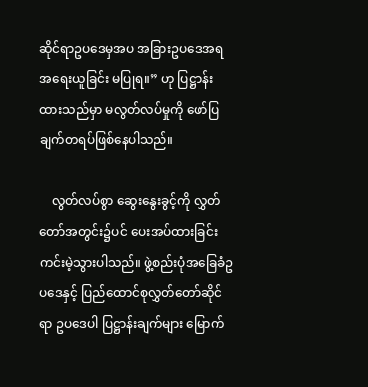ဆိုင်ရာဥပဒေမှအပ အခြားဥပဒေအရ အရေးယူခြင်း မပြုရ။” ဟု ပြဋ္ဌာန်းထားသည်မှာ မလွတ်လပ်မှုကို ဖော်ပြချက်တရပ်ဖြစ်နေပါသည်။

    လွတ်လပ်စွာ ဆွေးနွေးခွင့်ကို လွှတ်တော်အတွင်း၌ပင် ပေးအပ်ထားခြင်း ကင်းမဲ့သွားပါသည်။ ဖွဲ့စည်းပုံအခြေခံဥပဒေနှင့် ပြည်ထောင်စုလွှတ်တော်ဆိုင်ရာ ဥပဒေပါ ပြဋ္ဌာန်းချက်များ မြောက်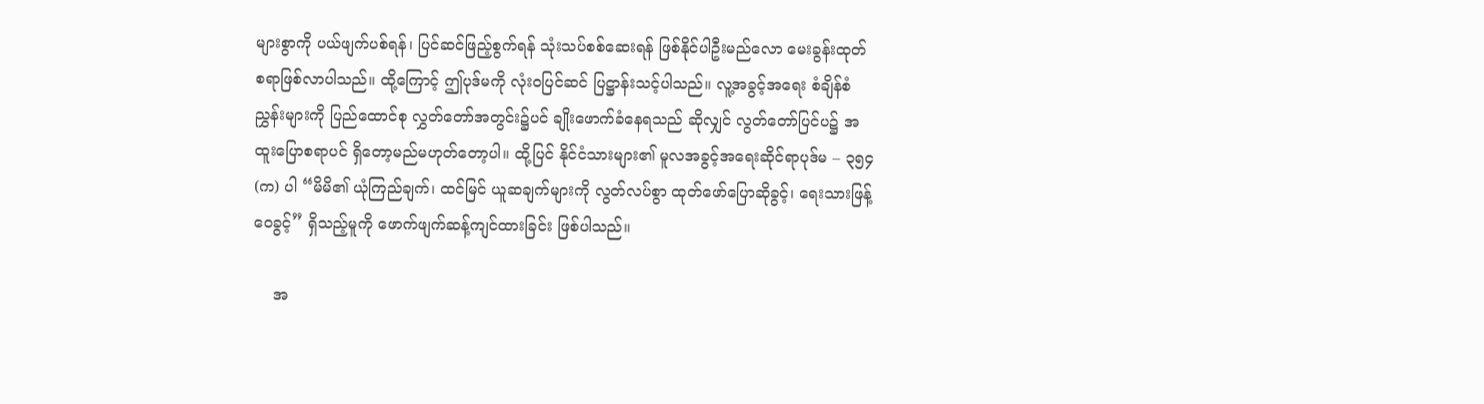များစွာကို ပယ်ဖျက်ပစ်ရန်၊ ပြင်ဆင်ဖြည့်စွက်ရန် သုံးသပ်စစ်ဆေးရန် ဖြစ်နိုင်ပါဦးမည်လော မေးခွန်းထုတ်စရာဖြစ်လာပါသည်။ ထို့ကြောင့် ဤပုဒ်မကို လုံးဝပြင်ဆင် ပြဋ္ဌာန်းသင့်ပါသည်။ လူ့အခွင့်အရေး စံချိန်စံညွှန်းများကို ပြည်ထောင်စု လွှတ်တော်အတွင်း၌ပင် ချိုးဖောက်ခံနေရသည် ဆိုလျှင် လွတ်တော်ပြင်ပ၌ အထူးပြောစရာပင် ရှိတော့မည်မဟုတ်တော့ပါ။ ထို့ပြင် နိုင်ငံသားများ၏ မူလအခွင့်အရေးဆိုင်ရာပုဒ်မ – ၃၅၄ (က) ပါ “မိမိ၏ ယုံကြည်ချက်၊ ထင်မြင် ယူဆချက်များကို လွတ်လပ်စွာ ထုတ်ဖော်ပြောဆိုခွင့်၊ ရေးသားဖြန့်ဝေခွင့်” ရှိသည့်မူကို ဖောက်ဖျက်ဆန့်ကျင်ထားခြင်း ဖြစ်ပါသည်။

    အ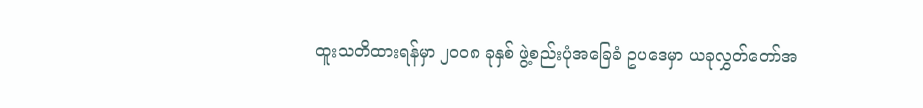ထူးသတိထားရန်မှာ ၂၀၀၈ ခုနှစ် ဖွဲ့စည်းပုံအခြေခံ ဥပဒေမှာ ယခုလွှတ်တော်အ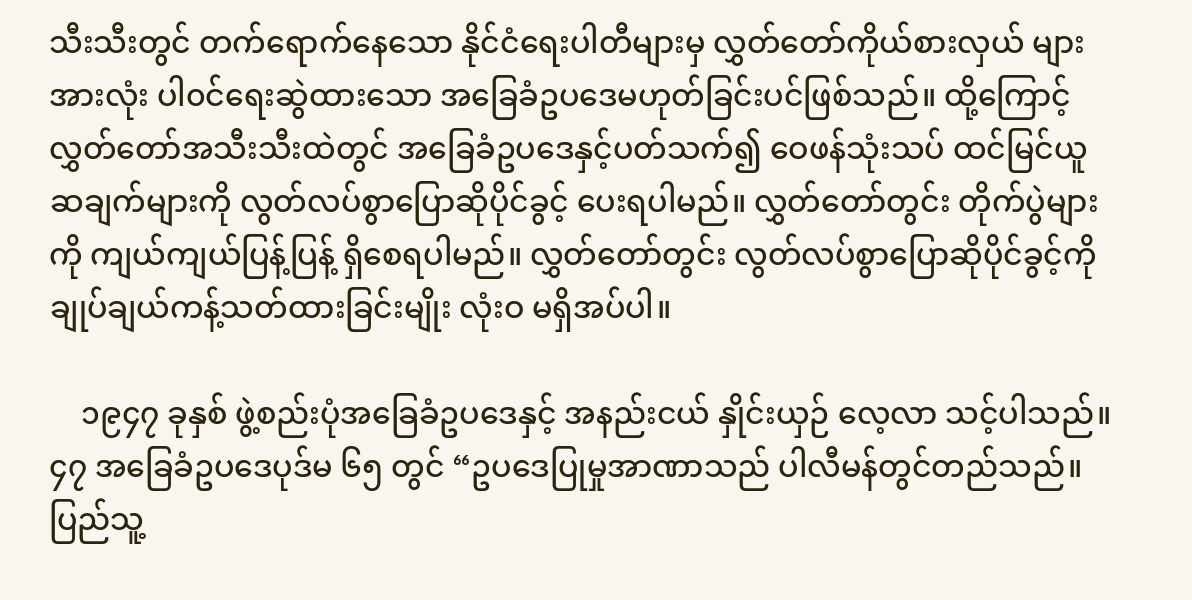သီးသီးတွင် တက်ရောက်နေသော နိုင်ငံရေးပါတီများမှ လွှတ်တော်ကိုယ်စားလှယ် များအားလုံး ပါ၀င်ရေးဆွဲထားသော အခြေခံဥပဒေမဟုတ်ခြင်းပင်ဖြစ်သည်။ ထို့ကြောင့် လွှတ်တော်အသီးသီးထဲတွင် အခြေခံဥပဒေနှင့်ပတ်သက်၍ ဝေဖန်သုံးသပ် ထင်မြင်ယူဆချက်များကို လွတ်လပ်စွာပြောဆိုပိုင်ခွင့် ပေးရပါမည်။ လွှတ်တော်တွင်း တိုက်ပွဲများကို ကျယ်ကျယ်ပြန့်ပြန့် ရှိစေရပါမည်။ လွှတ်တော်တွင်း လွတ်လပ်စွာပြောဆိုပိုင်ခွင့်ကို ချုပ်ချယ်ကန့်သတ်ထားခြင်းမျိုး လုံးဝ မရှိအပ်ပါ။

    ၁၉၄၇ ခုနှစ် ဖွဲ့စည်းပုံအခြေခံဥပဒေနှင့် အနည်းငယ် နှိုင်းယှဉ် လေ့လာ သင့်ပါသည်။ ၄၇ အခြေခံဥပဒေပုဒ်မ ၆၅ တွင် “ဥပဒေပြုမှုအာဏာသည် ပါလီမန်တွင်တည်သည်။ ပြည်သူ့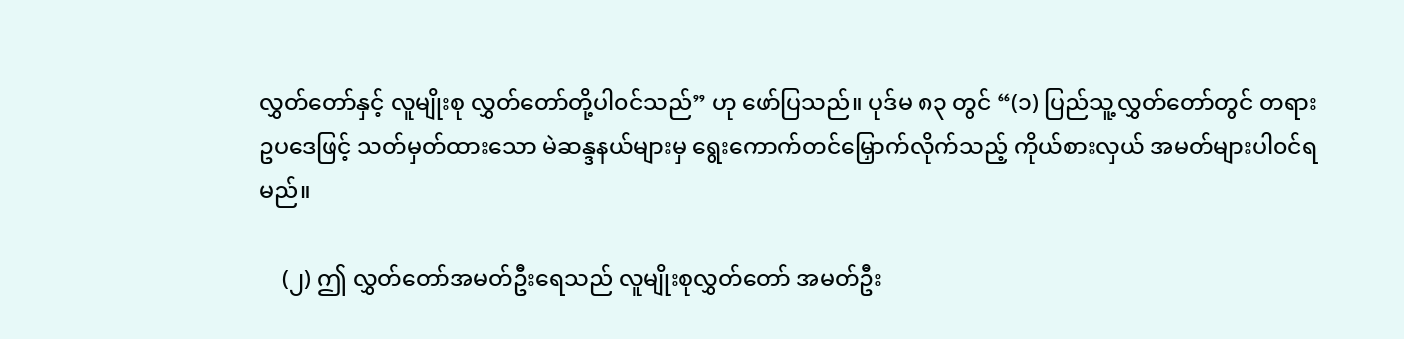လွှတ်တော်နှင့် လူမျိုးစု လွှတ်တော်တို့ပါ၀င်သည်” ဟု ဖော်ပြသည်။ ပုဒ်မ ၈၃ တွင် “(၁) ပြည်သူ့လွှတ်တော်တွင် တရားဥပဒေဖြင့် သတ်မှတ်ထားသော မဲဆန္ဒနယ်များမှ ရွေးကောက်တင်မြှောက်လိုက်သည့် ကိုယ်စားလှယ် အမတ်များပါ၀င်ရမည်။

    (၂) ဤ လွှတ်တော်အမတ်ဦးရေသည် လူမျိုးစုလွှတ်တော် အမတ်ဦး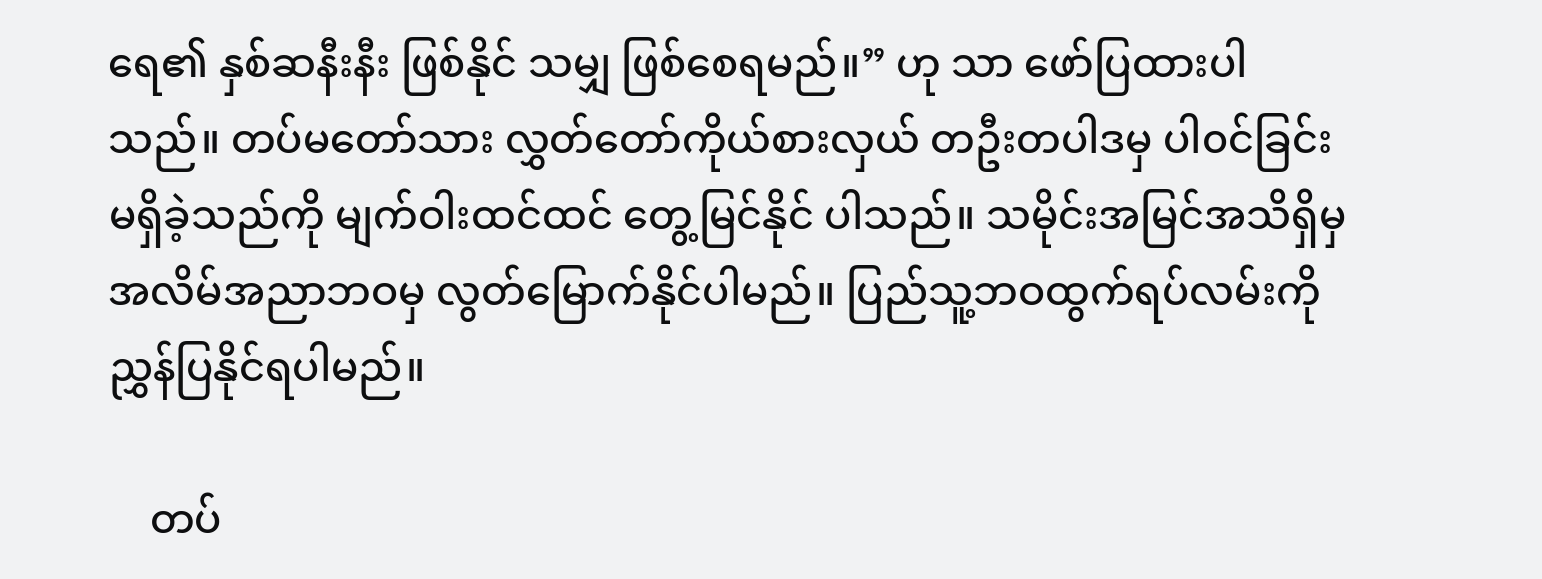ရေ၏ နှစ်ဆနီးနီး ဖြစ်နိုင် သမျှ ဖြစ်စေရမည်။” ဟု သာ ဖော်ပြထားပါသည်။ တပ်မတော်သား လွှတ်တော်ကိုယ်စားလှယ် တဦးတပါဒမှ ပါ၀င်ခြင်းမရှိခဲ့သည်ကို မျက်ဝါးထင်ထင် တွေ့မြင်နိုင် ပါသည်။ သမိုင်းအမြင်အသိရှိမှ အလိမ်အညာဘဝမှ လွတ်မြောက်နိုင်ပါမည်။ ပြည်သူ့ဘဝထွက်ရပ်လမ်းကို ညွှန်ပြနိုင်ရပါမည်။

    တပ်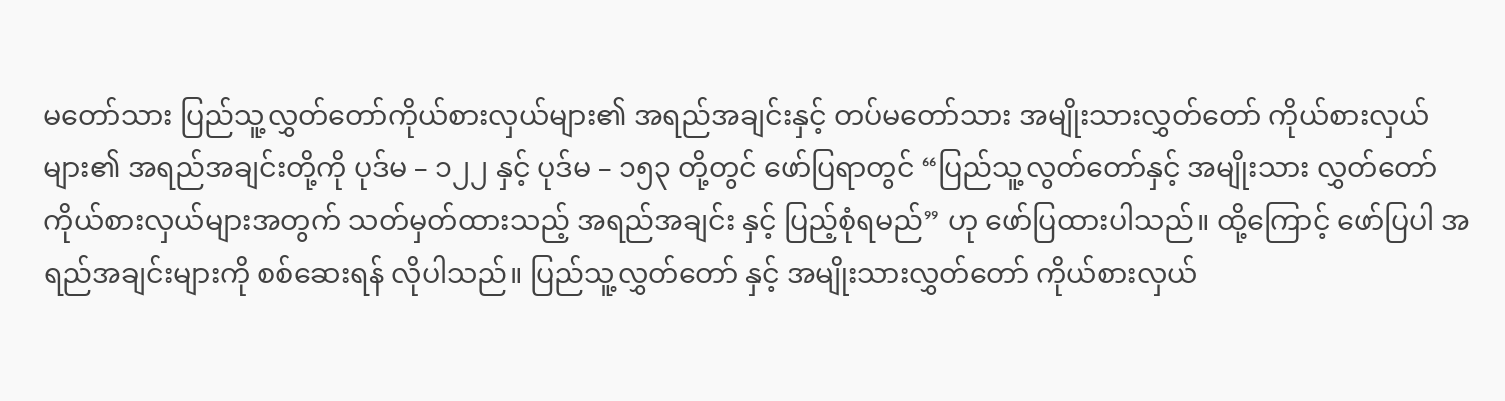မတော်သား ပြည်သူ့လွှတ်တော်ကိုယ်စားလှယ်များ၏ အရည်အချင်းနှင့် တပ်မတော်သား အမျိုးသားလွှတ်တော် ကိုယ်စားလှယ်များ၏ အရည်အချင်းတို့ကို ပုဒ်မ – ၁၂၂ နှင့် ပုဒ်မ – ၁၅၃ တို့တွင် ဖော်ပြရာတွင် “ပြည်သူ့လွတ်တော်နှင့် အမျိုးသား လွှတ်တော် ကိုယ်စားလှယ်များအတွက် သတ်မှတ်ထားသည့် အရည်အချင်း နှင့် ပြည့်စုံရမည်” ဟု ဖော်ပြထားပါသည်။ ထို့ကြောင့် ဖော်ပြပါ အရည်အချင်းများကို စစ်ဆေးရန် လိုပါသည်။ ပြည်သူ့လွှတ်တော် နှင့် အမျိုးသားလွှတ်တော် ကိုယ်စားလှယ်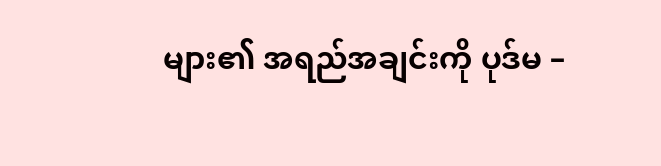များ၏ အရည်အချင်းကို ပုဒ်မ –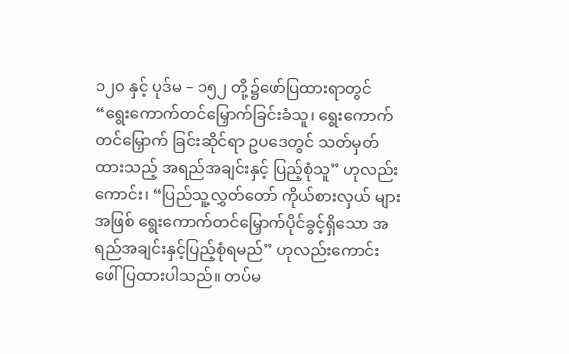၁၂၀ နှင့် ပုဒ်မ – ၁၅၂ တို့၌ဖော်ပြထားရာတွင် “ရွေးကောက်တင်မြှောက်ခြင်းခံသူ၊ ရွေးကောက် တင်မြှောက် ခြင်းဆိုင်ရာ ဥပဒေတွင် သတ်မှတ်ထားသည့် အရည်အချင်းနှင့် ပြည့်စုံသူ” ဟုလည်းကောင်း၊ “ပြည်သူ့လွှတ်တော် ကိုယ်စားလှယ် များအဖြစ် ရွေးကောက်တင်မြှောက်ပိုင်ခွင့်ရှိသော အရည်အချင်းနှင့်ပြည့်စုံရမည်” ဟုလည်းကောင်း ဖေါ်ပြထားပါသည်။ တပ်မ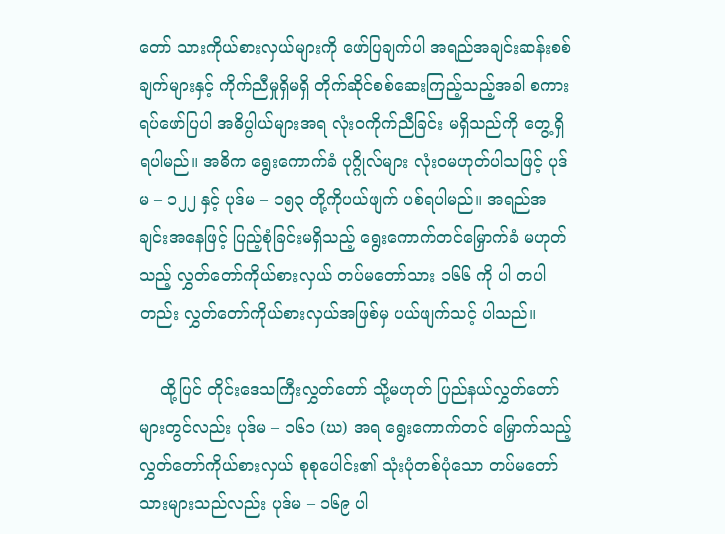တော် သားကိုယ်စားလှယ်များကို ဖော်ပြချက်ပါ အရည်အချင်းဆန်းစစ်ချက်များနှင့် ကိုက်ညီမှုရှိမရှိ တိုက်ဆိုင်စစ်ဆေးကြည့်သည့်အခါ စကား ရပ်ဖော်ပြပါ အဓိပ္ပါယ်များအရ လုံးဝကိုက်ညီခြင်း မရှိသည်ကို တွေ့ရှိရပါမည်။ အဓိက ရွေးကောက်ခံ ပုဂ္ဂိုလ်များ လုံးဝမဟုတ်ပါသဖြင့် ပုဒ်မ – ၁၂၂ နှင့် ပုဒ်မ – ၁၅၃ တို့ကိုပယ်ဖျက် ပစ်ရပါမည်။ အရည်အချင်းအနေဖြင့် ပြည့်စုံခြင်းမရှိသည့် ရွေးကောက်တင်မြှောက်ခံ မဟုတ်သည့် လွှတ်တော်ကိုယ်စားလှယ် တပ်မတော်သား ၁၆၆ ကို ပါ တပါတည်း လွှတ်တော်ကိုယ်စားလှယ်အဖြစ်မှ ပယ်ဖျက်သင့် ပါသည်။

    ထို့ပြင် တိုင်းဒေသကြီးလွှတ်တော် သို့မဟုတ် ပြည်နယ်လွှတ်တော်များတွင်လည်း ပုဒ်မ – ၁၆၁ (ဃ) အရ ရွေးကောက်တင် မြှောက်သည့် လွှတ်တော်ကိုယ်စားလှယ် စုစုပေါင်း၏ သုံးပုံတစ်ပုံသော တပ်မတော်သားများသည်လည်း ပုဒ်မ – ၁၆၉ ပါ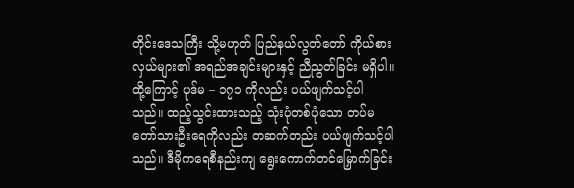တိုင်းဒေသကြီး သို့မဟုတ် ပြည်နယ်လွတ်တော် ကိုယ်စားလှယ်များ၏ အရည်အချင်းများနှင့် ညီညွတ်ခြင်း မရှိပါ။ ထို့ကြောင့် ပုဒ်မ – ၁၇၁ ကိုလည်း ပယ်ဖျက်သင့်ပါသည်။ ထည့်သွင်းထားသည့် သုံးပုံတစ်ပုံသော တပ်မတော်သားဦးရေကိုလည်း တဆက်တည်း ပယ်ဖျက်သင့်ပါသည်။ ဒီမိုကရေစီနည်းကျ ရွေးကောက်တင်မြှောက်ခြင်း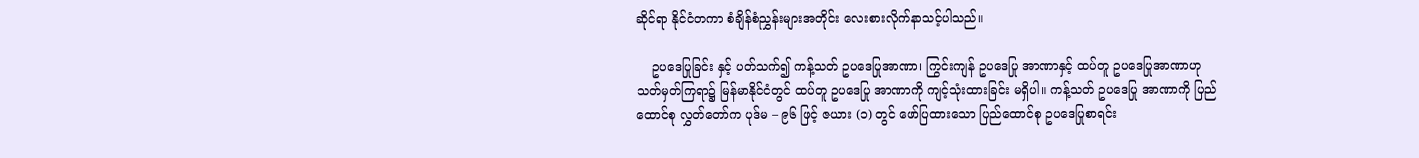ဆိုင်ရာ နိုင်ငံတကာ စံချိန်စံညွှန်းများအတိုင်း လေးစားလိုက်နာသင့်ပါသည်။

    ဥပဒေပြုခြင်း နှင့် ပတ်သက်၍ ကန့်သတ် ဥပဒေပြုအာဏာ၊ ကြွင်းကျန် ဥပဒေပြု အာဏာနှင့် ထပ်တူ ဥပဒေပြုအာဏာဟု သတ်မှတ်ကြရာ၌ မြန်မာနိုင်ငံတွင် ထပ်တူ ဥပဒေပြု အာဏာကို ကျင့်သုံးထားခြင်း မရှိပါ။ ကန့်သတ် ဥပဒေပြု အာဏာကို ပြည်ထောင်စု လွှတ်တော်က ပုဒ်မ – ၉၆ ဖြင့် ဇယား (၁) တွင် ဖော်ပြထားသော ပြည်ထောင်စု ဥပဒေပြုစာရင်း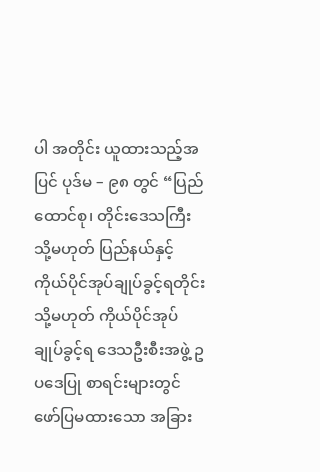ပါ အတိုင်း ယူထားသည့်အပြင် ပုဒ်မ – ၉၈ တွင် “ပြည်ထောင်စု၊ တိုင်းဒေသကြီး သို့မဟုတ် ပြည်နယ်နှင့် ကိုယ်ပိုင်အုပ်ချုပ်ခွင့်ရတိုင်း သို့မဟုတ် ကိုယ်ပိုင်အုပ်ချုပ်ခွင့်ရ ဒေသဦးစီးအဖွဲ့ ဥပဒေပြု စာရင်းများတွင် ဖော်ပြမထားသော အခြား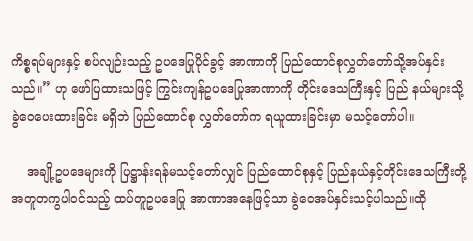ကိစ္စရပ်များနှင့် စပ်လျဉ်းသည့် ဥပဒေပြုပိုင်ခွင့် အာဏာကို ပြည်ထောင်စုလွှတ်တော်သို့အပ်နှင်းသည်။” ဟု ဖော်ပြထားသဖြင့် ကြွင်းကျန်ဥပဒေပြုအာဏာကို တိုင်းဒေသကြီးနှင့် ပြည် နယ်များသို့ ခွဲဝေပေးထားခြင်း မရှိဘဲ ပြည်ထောင်စု လွှတ်တော်က ရယူထားခြင်းမှာ မသင့်တော်ပါ။

    အချို့ဥပဒေများကို ပြဋ္ဌာန်းရန်မသင့်တော်လျှင် ပြည်ထောင်စုနှင့် ပြည်နယ်နှင့်တိုင်းဒေသကြီးတို့ အတူတကွပါ၀င်သည့် ထပ်တူဥပဒေပြု အာဏာအနေဖြင့်သာ ခွဲဝေအပ်နှင်းသင့်ပါသည်။ထို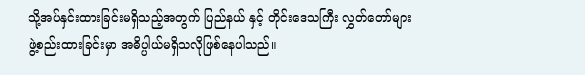သို့အပ်နှင်းထားခြင်းမရှိသည့်အတွက် ပြည်နယ် နှင့် တိုင်းဒေသကြီး လွှတ်တော်များဖွဲ့စည်းထားခြင်းမှာ အဓိပ္ပါယ်မရှိသလိုဖြစ်နေပါသည်။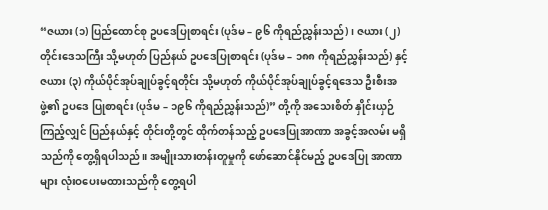“ဇယား (၁) ပြည်ထောင်စု ဥပဒေပြုစာရင်း (ပုဒ်မ – ၉၆ ကိုရည်ညွှန်းသည်)၊ ဇယား (၂) တိုင်းဒေသကြီး သို့မဟုတ် ပြည်နယ် ဥပဒေပြုစာရင်း (ပုဒ်မ – ၁၈၈ ကိုရည်ညွှန်းသည်) နှင့် ဇယား (၃) ကိုယ်ပိုင်အုပ်ချုပ်ခွင့်ရတိုင်း သို့မဟုတ် ကိုယ်ပိုင်အုပ်ချုပ်ခွင့်ရဒေသ ဦးစီးအဖွဲ့၏ ဥပဒေ ပြုစာရင်း (ပုဒ်မ – ၁၉၆ ကိုရည်ညွှန်းသည်)” တို့ကို အသေးစိတ် နှိုင်းယှဉ် ကြည့်လျှင် ပြည်နယ်နှင့် တိုင်းတို့တွင် ထိုက်တန်သည့် ဥပဒေပြုအာဏာ အခွင့်အလမ်း မရှိသည်ကို တွေ့ရှိရပါသည်။ အမျိုးသားတန်းတူမှုကို ဖော်ဆောင်နိုင်မည့် ဥပဒေပြု အာဏာများ လုံးဝပေးမထားသည်ကို တွေ့ရပါ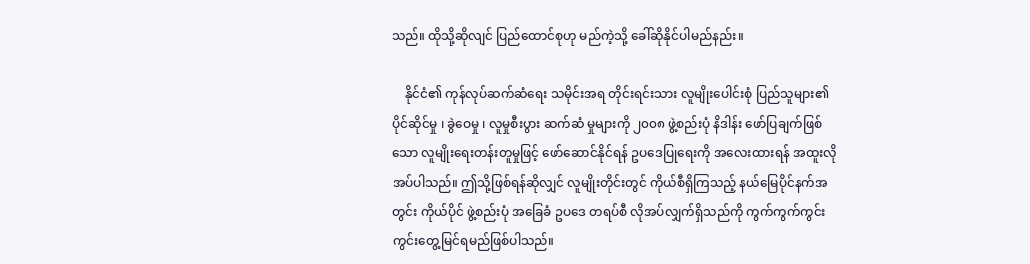သည်။ ထိုသို့ဆိုလျင် ပြည်ထောင်စုဟု မည်ကဲ့သို့ ခေါ်ဆိုနိုင်ပါမည်နည်း။

    နိုင်ငံ၏ ကုန်လုပ်ဆက်ဆံရေး သမိုင်းအရ တိုင်းရင်းသား လူမျိုးပေါင်းစုံ ပြည်သူများ၏ ပိုင်ဆိုင်မှု ၊ ခွဲဝေမှု ၊ လူမှုစီးပွား ဆက်ဆံ မှုများကို ၂၀၀၈ ဖွဲ့စည်းပုံ နိဒါန်း ဖော်ပြချက်ဖြစ်သော လူမျိုးရေးတန်းတူမှုဖြင့် ဖော်ဆောင်နိုင်ရန် ဥပဒေပြုရေးကို အလေးထားရန် အထူးလိုအပ်ပါသည်။ ဤသို့ဖြစ်ရန်ဆိုလျှင် လူမျိုးတိုင်းတွင် ကိုယ်စီရှိကြသည့် နယ်မြေပိုင်နက်အတွင်း ကိုယ်ပိုင် ဖွဲ့စည်းပုံ အခြေခံ ဥပဒေ တရပ်စီ လိုအပ်လျှက်ရှိသည်ကို ကွက်ကွက်ကွင်းကွင်းတွေ့မြင်ရမည်ဖြစ်ပါသည်။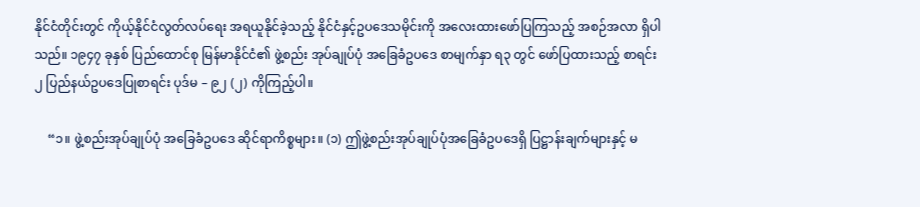နိုင်ငံတိုင်းတွင် ကိုယ့်နိုင်ငံလွတ်လပ်ရေး အရယူနိုင်ခဲ့သည့် နိုင်ငံနှင့်ဥပဒေသမိုင်းကို အလေးထားဖော်ပြကြသည့် အစဉ်အလာ ရှိပါသည်။ ၁၉၄၇ ခုနှစ် ပြည်ထောင်စု မြန်မာနိုင်ငံ၏ ဖွဲ့စည်း အုပ်ချုပ်ပုံ အခြေခံဥပဒေ စာမျက်နှာ ရ၃ တွင် ဖော်ပြထားသည့် စာရင်း ၂ ပြည်နယ်ဥပဒေပြုစာရင်း ပုဒ်မ – ၉၂ (၂) ကိုကြည့်ပါ။

    “၁။ ဖွဲ့စည်းအုပ်ချုပ်ပုံ အခြေခံဥပဒေ ဆိုင်ရာကိစ္စများ။ (၁) ဤဖွဲ့စည်းအုပ်ချုပ်ပုံအခြေခံဥပဒေရှိ ပြဋ္ဌာန်းချက်များနှင့် မ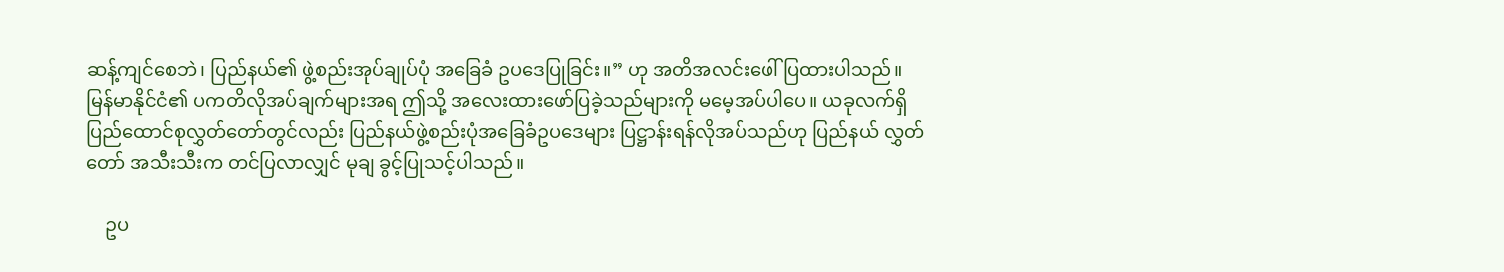ဆန့်ကျင်စေဘဲ၊ ပြည်နယ်၏ ဖွဲ့စည်းအုပ်ချုပ်ပုံ အခြေခံ ဥပဒေပြုခြင်း။” ဟု အတိအလင်းဖေါ်ပြထားပါသည်။ မြန်မာနိုင်ငံ၏ ပကတိလိုအပ်ချက်များအရ ဤသို့ အလေးထားဖော်ပြခဲ့သည်များကို မမေ့အပ်ပါပေ။ ယခုလက်ရှိ ပြည်ထောင်စုလွှတ်တော်တွင်လည်း ပြည်နယ်ဖွဲ့စည်းပုံအခြေခံဥပဒေများ ပြဋ္ဌာန်းရန်လိုအပ်သည်ဟု ပြည်နယ် လွှတ်တော် အသီးသီးက တင်ပြလာလျှင် မုချ ခွင့်ပြုသင့်ပါသည်။

    ဥပ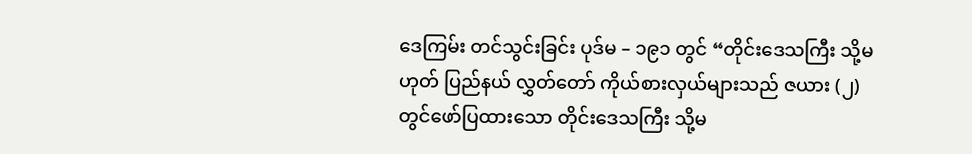ဒေကြမ်း တင်သွင်းခြင်း ပုဒ်မ – ၁၉၁ တွင် “တိုင်းဒေသကြီး သို့မဟုတ် ပြည်နယ် လွှတ်တော် ကိုယ်စားလှယ်များသည် ဇယား (၂) တွင်ဖော်ပြထားသော တိုင်းဒေသကြီး သို့မ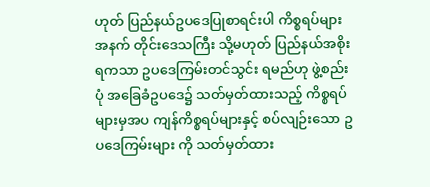ဟုတ် ပြည်နယ်ဥပဒေပြုစာရင်းပါ ကိစ္စရပ်များအနက် တိုင်းဒေသကြီး သို့မဟုတ် ပြည်နယ်အစိုးရကသာ ဥပဒေကြမ်းတင်သွင်း ရမည်ဟု ဖွဲ့စည်းပုံ အခြေခံဥပဒေ၌ သတ်မှတ်ထားသည့် ကိစ္စရပ်များမှအပ ကျန်ကိစ္စရပ်များနှင့် စပ်လျဉ်းသော ဥပဒေကြမ်းများ ကို သတ်မှတ်ထား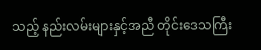သည့် နည်းလမ်းများနှင့်အညီ တိုင်းဒေသကြီး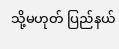သို့မဟုတ် ပြည်နယ်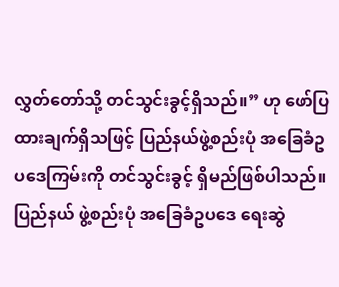လွှတ်တော်သို့ တင်သွင်းခွင့်ရှိသည်။” ဟု ဖော်ပြထားချက်ရှိသဖြင့် ပြည်နယ်ဖွဲ့စည်းပုံ အခြေခံဥပဒေကြမ်းကို တင်သွင်းခွင့် ရှိမည်ဖြစ်ပါသည်။ ပြည်နယ် ဖွဲ့စည်းပုံ အခြေခံဥပဒေ ရေးဆွဲ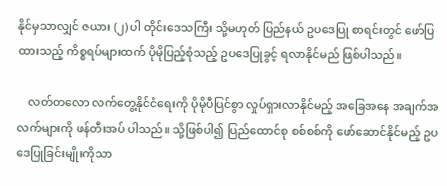နိုင်မှသာလျှင် ဇယား (၂) ပါ တိုင်းဒေသကြီး သို့မဟုတ် ပြည်နယ် ဥပဒေပြု စာရင်းတွင် ဖော်ပြထားသည့် ကိစ္စရပ်များထက် ပိုမိုပြည့်စုံသည့် ဥပဒေပြုခွင့် ရလာနိုင်မည် ဖြစ်ပါသည်။

    လတ်တလော လက်တွေ့နိုင်ငံရေးကို ပိုမိုပီပြင်စွာ လှုပ်ရှားလာနိုင်မည့် အခြေအနေ အချက်အလက်များကို ဖန်တီးအပ် ပါသည်။ သို့ဖြစ်ပါ၍ ပြည်ထောင်စု စစ်စစ်ကို ဖော်ဆောင်နိုင်မည့် ဥပဒေပြုခြင်းမျိုးကိုသာ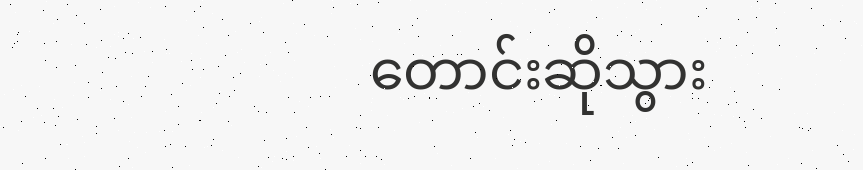တောင်းဆိုသွား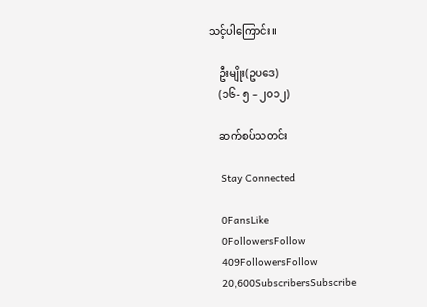သင့်ပါကြောင်း။

    ဦးမျိုး(ဥပဒေ)
    (၁၆- ၅ – ၂၀၁၂)

    ဆက်စပ်သတင်း

    Stay Connected

    0FansLike
    0FollowersFollow
    409FollowersFollow
    20,600SubscribersSubscribe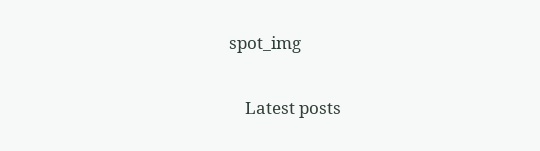spot_img

    Latest posts